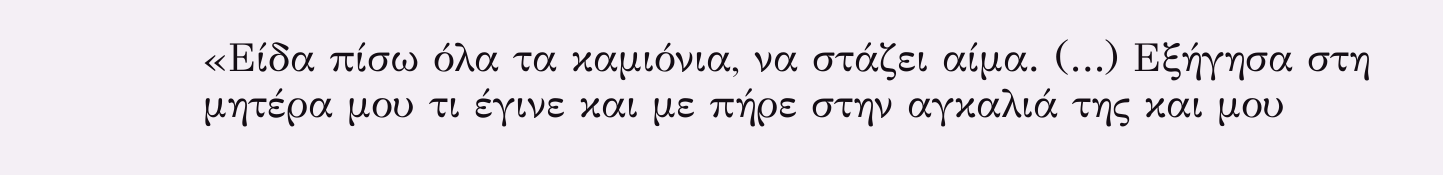«Είδα πίσω όλα τα καμιόνια, να στάζει αίμα. (…) Εξήγησα στη μητέρα μου τι έγινε και με πήρε στην αγκαλιά της και μου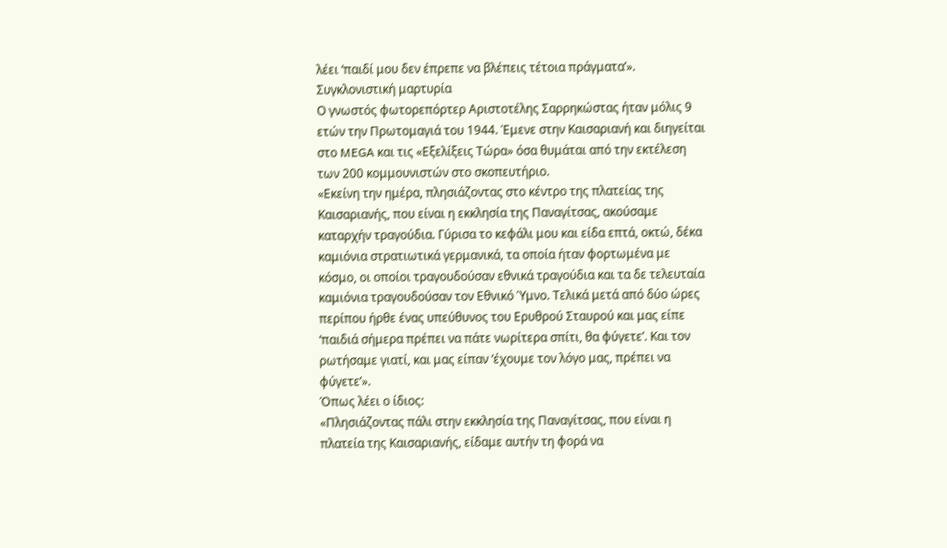λέει ‘παιδί μου δεν έπρεπε να βλέπεις τέτοια πράγματα’».
Συγκλονιστική μαρτυρία
Ο γνωστός φωτορεπόρτερ Αριστοτέλης Σαρρηκώστας ήταν μόλις 9 ετών την Πρωτομαγιά του 1944. Έμενε στην Καισαριανή και διηγείται στο MEGA και τις «Εξελίξεις Τώρα» όσα θυμάται από την εκτέλεση των 200 κομμουνιστών στο σκοπευτήριο.
«Εκείνη την ημέρα, πλησιάζοντας στο κέντρο της πλατείας της Καισαριανής, που είναι η εκκλησία της Παναγίτσας, ακούσαμε καταρχήν τραγούδια. Γύρισα το κεφάλι μου και είδα επτά, οκτώ, δέκα καμιόνια στρατιωτικά γερμανικά, τα οποία ήταν φορτωμένα με κόσμο, οι οποίοι τραγουδούσαν εθνικά τραγούδια και τα δε τελευταία καμιόνια τραγουδούσαν τον Εθνικό Ύμνο. Τελικά μετά από δύο ώρες περίπου ήρθε ένας υπεύθυνος του Ερυθρού Σταυρού και μας είπε ‘παιδιά σήμερα πρέπει να πάτε νωρίτερα σπίτι, θα φύγετε’. Και τον ρωτήσαμε γιατί, και μας είπαν ‘έχουμε τον λόγο μας, πρέπει να φύγετε’».
Όπως λέει ο ίδιος:
«Πλησιάζοντας πάλι στην εκκλησία της Παναγίτσας, που είναι η πλατεία της Καισαριανής, είδαμε αυτήν τη φορά να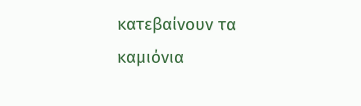κατεβαίνουν τα καμιόνια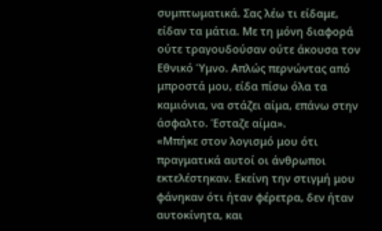συμπτωματικά. Σας λέω τι είδαμε, είδαν τα μάτια. Με τη μόνη διαφορά ούτε τραγουδούσαν ούτε άκουσα τον Εθνικό Ύμνο. Απλώς περνώντας από μπροστά μου, είδα πίσω όλα τα καμιόνια, να στάζει αίμα, επάνω στην άσφαλτο. Έσταζε αίμα».
«Μπήκε στον λογισμό μου ότι πραγματικά αυτοί οι άνθρωποι εκτελέστηκαν. Εκείνη την στιγμή μου φάνηκαν ότι ήταν φέρετρα, δεν ήταν αυτοκίνητα, και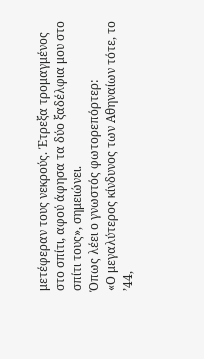μετέφεραν τους νεκρούς. Έτρεξα τρομαγμένος στο σπίτι, αφού άφησα τα δύο ξαδέλφια μου στο σπίτι τους», σημειώνει.
Όπως λέει ο γνωστός φωτορεπόρτερ:
«Ο μεγαλύτερος κίνδυνος των Αθηναίων τότε, το ’44,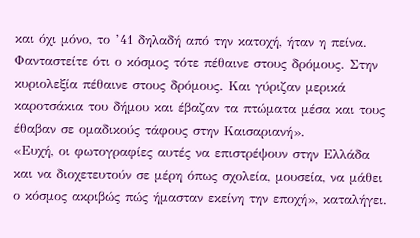και όχι μόνο, το ’41 δηλαδή από την κατοχή, ήταν η πείνα. Φανταστείτε ότι ο κόσμος τότε πέθαινε στους δρόμους. Στην κυριολεξία πέθαινε στους δρόμους. Και γύριζαν μερικά καροτσάκια του δήμου και έβαζαν τα πτώματα μέσα και τους έθαβαν σε ομαδικούς τάφους στην Καισαριανή».
«Ευχή, οι φωτογραφίες αυτές να επιστρέψουν στην Ελλάδα και να διοχετευτούν σε μέρη όπως σχολεία, μουσεία, να μάθει ο κόσμος ακριβώς πώς ήμασταν εκείνη την εποχή», καταλήγει.